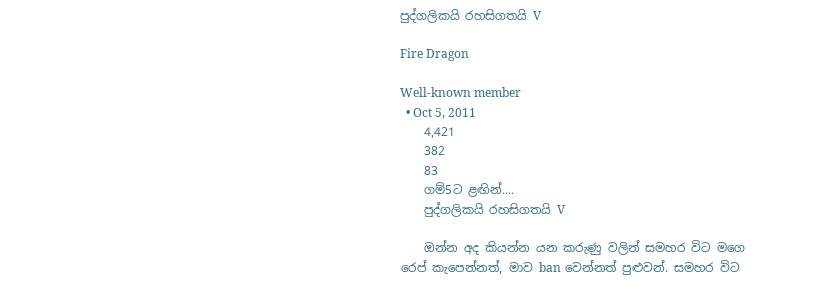පුද්ගලිකයි රහසිගතයි V

Fire Dragon

Well-known member
  • Oct 5, 2011
    4,421
    382
    83
    ගම්5ට ළඟින්....
    පුද්ගලිකයි රහසිගතයි V

    ඔන්න අද කියන්න යන කරුණු වලින් සමහර විට මගෙ රෙප් කැපෙන්නත්, මාව ban වෙන්නත් පුළුවන්. සමහර විට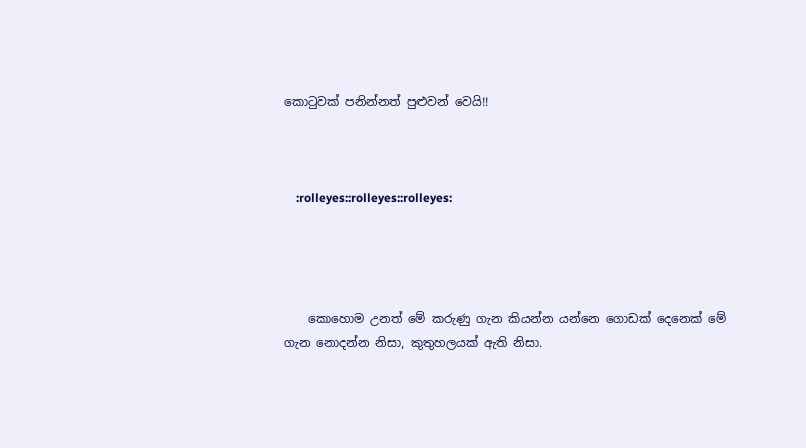කොටුවක් පනින්නත් පුළුවන් වෙයි!!



    :rolleyes::rolleyes::rolleyes:




    කොහොම උනත් මේ කරුණු ගැන කියන්න යන්නෙ ගොඩක් දෙනෙක් මේ ගැන නොදන්න නිසා, කුතුහලයක් ඇති නිසා.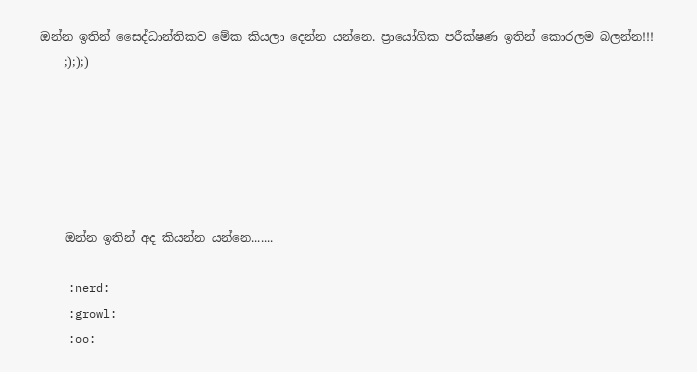ඔන්න ඉතින් සෛද්ධාන්තිකව මේක කියලා දෙන්න යන්නෙ. ප්‍රායෝගික පරීක්ෂණ ඉතින් කොරලම බලන්න!!!
    ;););)






    ඔන්න ඉතින් අද කියන්න යන්නෙ.......

    :nerd:
    :growl:
    :oo: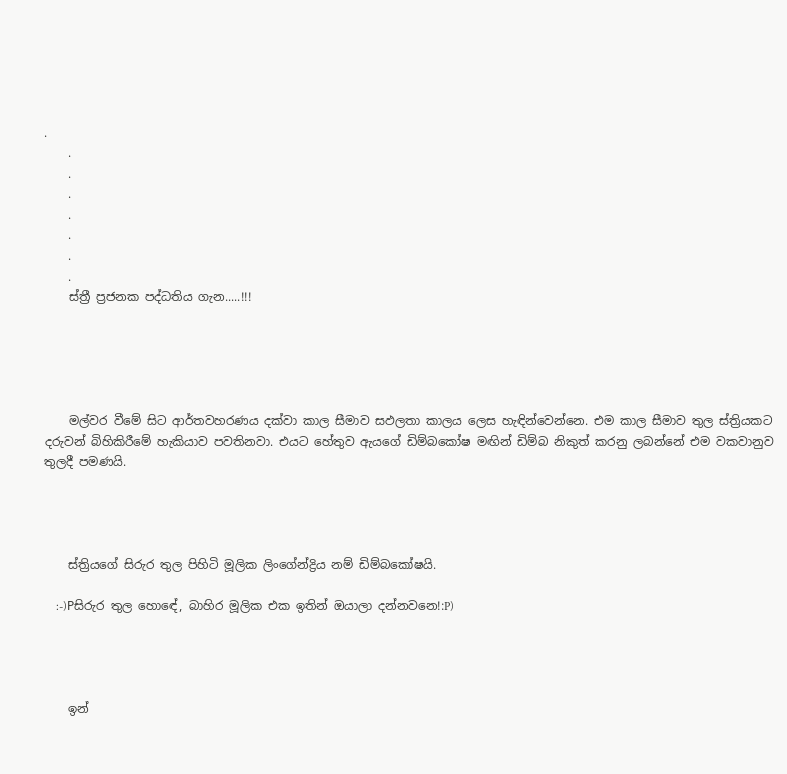.
    .
    .
    .
    .
    .
    .
    .
    ස්ත්‍රී ප්‍රජනක පද්ධතිය ගැන.....!!!





    මල්වර වීමේ සිට ආර්තවහරණය දක්වා කාල සීමාව සඵලතා කාලය ලෙස හැඳින්වෙන්නෙ. එම කාල සීමාව තුල ස්ත්‍රියකට දරුවන් බිහිකිරීමේ හැකියාව පවතිනවා. එයට හේතුව ඇයගේ ඩිම්බකෝෂ මඟින් ඩිම්බ නිකුත් කරනු ලබන්නේ එම වකවානුව තුලදී පමණයි.




    ස්ත්‍රියගේ සිරුර තුල පිහිටි මූලික ලිංගේන්ද්‍රිය නම් ඩිම්බකෝෂයි.

    :-)Pසිරුර තුල හොඳේ, බාහිර මූලික එක ඉතින් ඔයාලා දන්නවනෙ!:P)




    ඉන්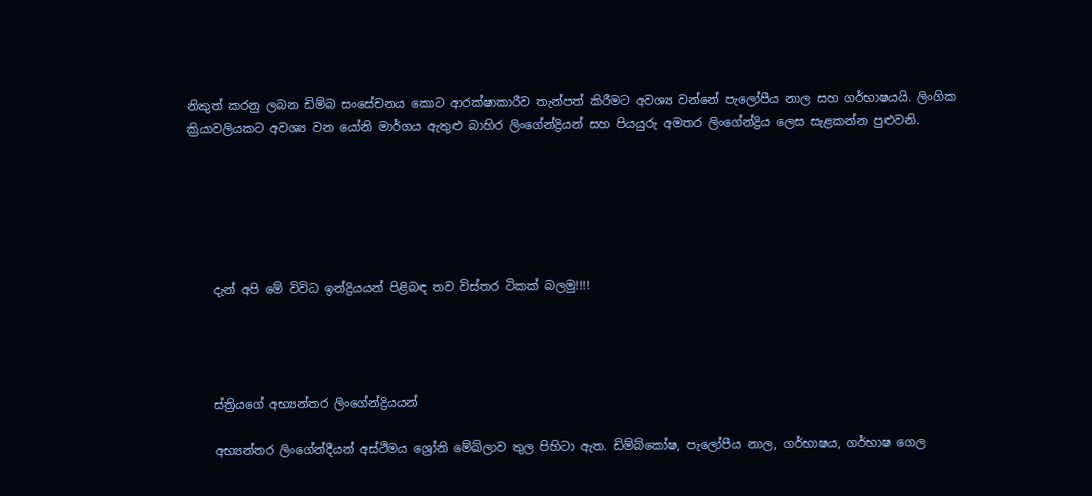නිකුත් කරනු ලබන ඩිම්බ සංසේචනය කොට ආරක්ෂාකාරීව තැන්පත් කිරීමට අවශ්‍ය වන්නේ පැලෝපීය නාල සහ ගර්භාෂයයි. ලිංගික ක්‍රියාවලියකට අවශ්‍ය වන යෝනි මාර්ගය ඇතුළු බාහිර ලිංගේන්ද්‍රියන් සහ පියයුරු අමතර ලිංගේන්ද්‍රිය ලෙස සැළකන්න පුළුවනි.






    දැන් අපි මේ විවිධ ඉන්ද්‍රියයන් පිළිබඳ තව විස්තර ටිකක් බලමු!!!!




    ස්ත්‍රියගේ අභ්‍යන්තර ලිංගේන්ද්‍රියයන්

    අභ්‍යන්තර ලිංගේන්දීයන් අස්ථිමය ශ්‍රෝනි මේඛ්ලාව තුල පිහිටා ඇත. ඩිම්බ්කෝෂ, පැලෝපීය නාල, ගර්භාෂය, ගර්භාෂ ගෙල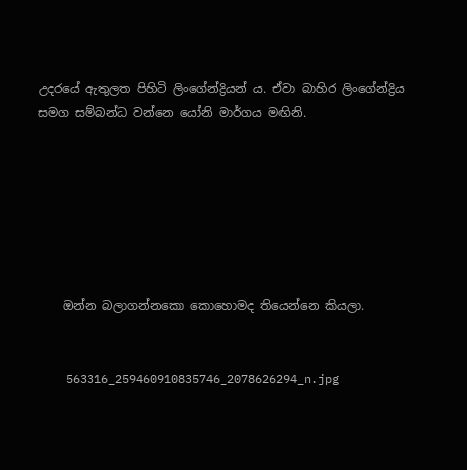උදරයේ ඇතුලත පිහිටි ලිංගේන්ද්‍රියන් ය. ඒවා බාහිර ලිංගේන්ද්‍රිය සමග සම්බන්ධ වන්නෙ යෝනි මාර්ගය මඟිනි.







    ඔන්න බලාගන්නකො කොහොමද තියෙන්නෙ කියලා.


    563316_259460910835746_2078626294_n.jpg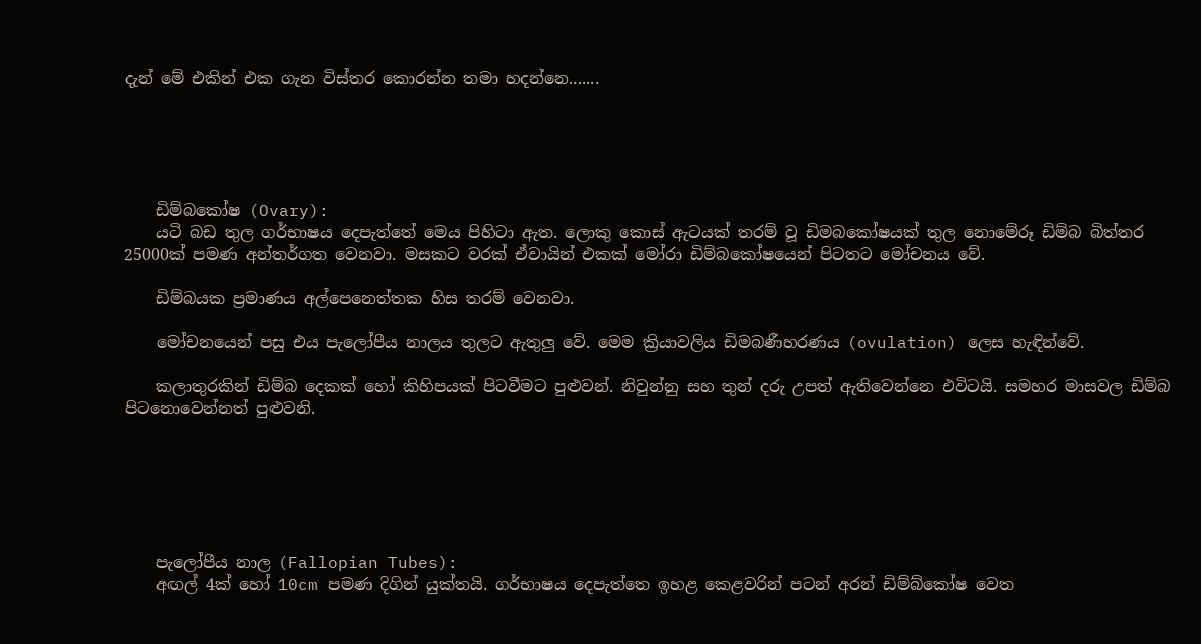දැන් මේ එකින් එක ගැන විස්තර කොරන්න තමා හදන්නෙ.......





    ඩිම්බකෝෂ (Ovary):
    යටි බඩ තුල ගර්භාෂය දෙපැත්තේ මෙය පිහිටා ඇත. ලොකු කොස් ඇටයක් තරම් වූ ඩිමබකෝෂයක් තුල නොමේරූ ඩිම්බ බිත්තර 25000ක් පමණ අන්තර්ගත වෙනවා. මසකට වරක් ඒවායින් එකක් මෝරා ඩිම්බකෝෂයෙන් පිටතට මෝචනය වේ.

    ඩිම්බයක ප්‍රමාණය අල්පෙනෙත්තක හිස තරම් වෙනවා.

    මෝචනයෙන් පසු එය පැලෝපීය නාලය තුලට ඇතුලු වේ. මෙම ක්‍රියාවලිය ඩිමබණීහරණය (ovulation) ලෙස හැඳින්වේ.

    කලාතුරකින් ඩිම්බ දෙකක් හෝ කිහිපයක් පිටවීමට පුළුවන්. නිවුන්නු සහ තුන් දරු උපත් ඇතිවෙන්නෙ එවිටයි. සමහර මාසවල ඩිම්බ පිටනොවෙන්නත් පුළුවනි.






    පැලෝපීය නාල (Fallopian Tubes):
    අඟල් 4ක් හෝ 10cm පමණ දිගින් යුක්තයි. ගර්භාෂය දෙපැත්තෙ ඉහළ කෙළවරින් පටන් අරන් ඩිම්බ්කෝෂ වෙත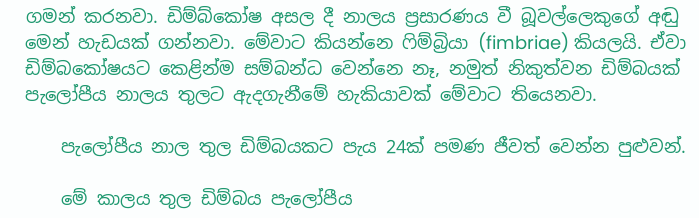ගමන් කරනවා. ඩිම්බ්කෝෂ අසල දී නාලය ප්‍රසාරණය වී බූවල්ලෙකුගේ අඬු මෙන් හැඩයක් ගන්නවා. මේවාට කියන්නෙ ෆිම්බ්‍රියා (fimbriae) කියලයි. ඒවා ඩිම්බකෝෂයට කෙළින්ම සම්බන්ධ වෙන්නෙ නෑ, නමුත් නිකුත්වන ඩිම්බයක් පැලෝපීය නාලය තුලට ඇදගැනීමේ හැකියාවක් මේවාට තියෙනවා.

    පැලෝපීය නාල තුල ඩිම්බයකට පැය 24ක් පමණ ජීවත් වෙන්න පුළුවන්.

    මේ කාලය තුල ඩිම්බය පැලෝපීය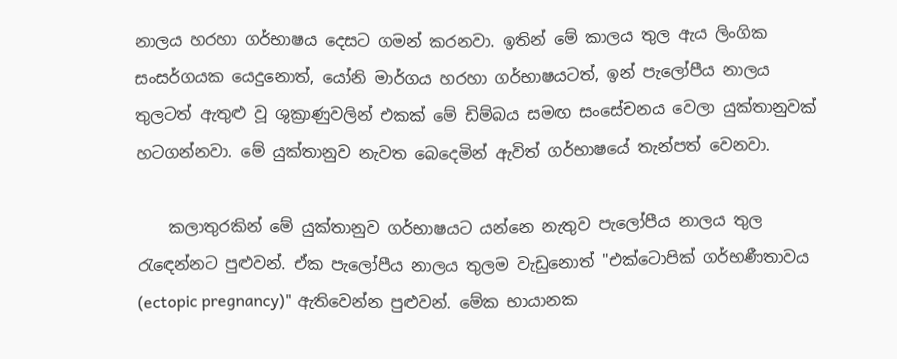නාලය හරහා ගර්භාෂය දෙසට ගමන් කරනවා. ඉතින් මේ කාලය තුල ඇය ලිංගික සංසර්ගයක යෙදුනොත්, යෝනි මාර්ගය හරහා ගර්භාෂයටත්, ඉන් පැලෝපීය නාලය තුලටත් ඇතුළු වූ ශුක්‍රාණුවලින් එකක් මේ ඩිම්බය සමඟ සංසේචනය වෙලා යුක්තානුවක් හටගන්නවා. මේ යුක්තානුව නැවත බෙදෙමින් ඇවිත් ගර්භාෂයේ තැන්පත් වෙනවා.

    කලාතුරකින් මේ යුක්තානුව ගර්භාෂයට යන්නෙ නැතුව පැලෝපීය නාලය තුල රැඳෙන්නට පුළුවන්. ඒක පැලෝපීය නාලය තුලම වැඩුනොත් "එක්ටොපික් ගර්භණීතාවය (ectopic pregnancy)" ඇතිවෙන්න පුළුවන්. මේක භායානක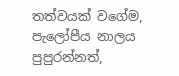තත්වයක් වගේම, පැලෝපීය නාලය පුපුරන්නත්,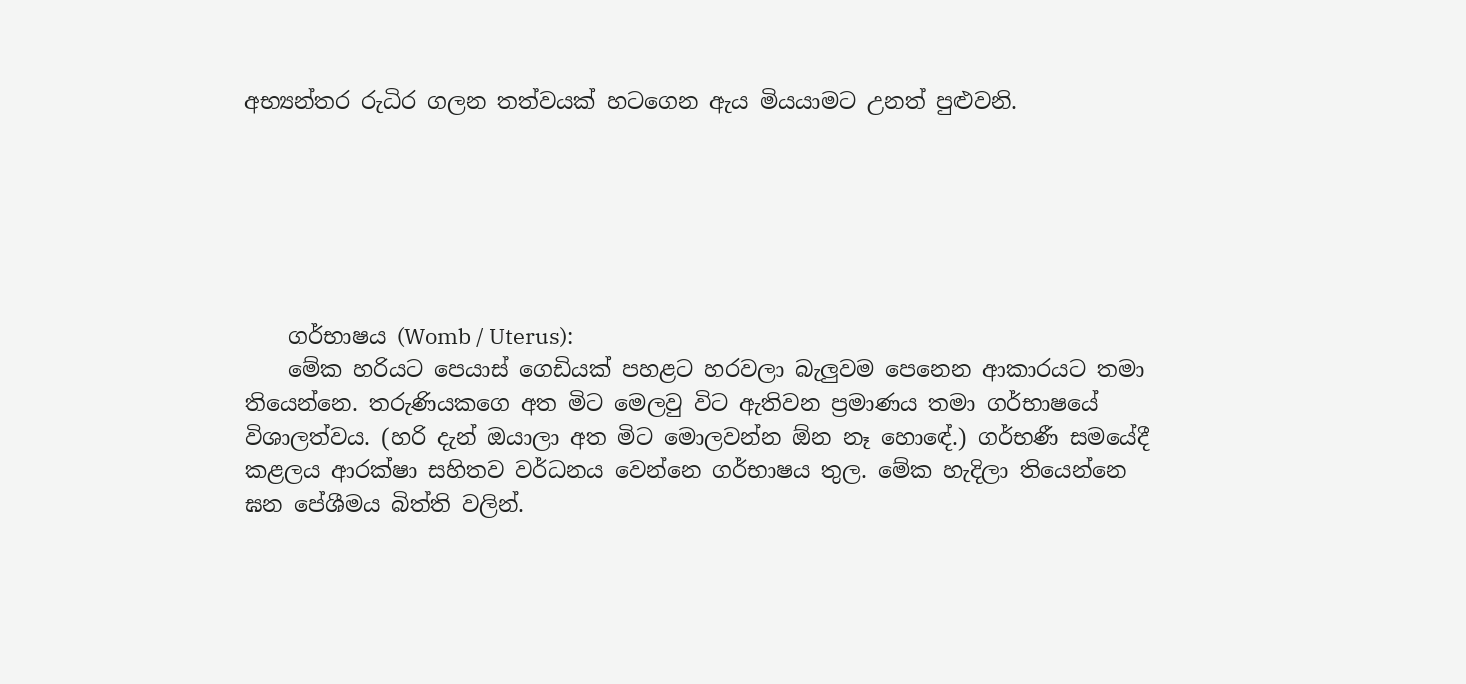අභ්‍යන්තර රුධිර ගලන තත්වයක් හටගෙන ඇය මියයාමට උනත් පුළුවනි.






    ගර්භාෂය (Womb / Uterus):
    මේක හරියට පෙයාස් ගෙඩියක් පහළට හරවලා බැලුවම පෙනෙන ආකාරයට තමා තියෙන්නෙ. තරුණියකගෙ අත මිට මෙලවු විට ඇතිවන ප්‍රමාණය තමා ගර්භාෂයේ විශාලත්වය. (හරි දැන් ඔයාලා අත මිට මොලවන්න ඕන නෑ හොඳේ.) ගර්භණී සමයේදී කළලය ආරක්ෂා සහිතව වර්ධනය වෙන්නෙ ගර්භාෂය තුල. මේක හැදිලා තියෙන්නෙ ඝන පේශීමය බිත්ති වලින්.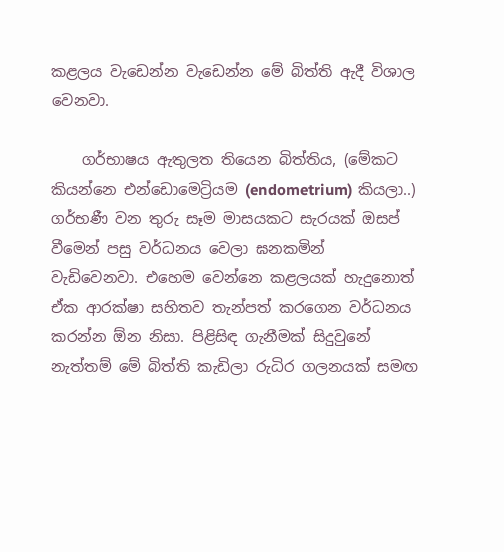කළලය වැඩෙන්න වැඩෙන්න මේ බිත්ති ඇදී විශාල වෙනවා.

    ගර්භාෂය ඇතුලත තියෙන බිත්තිය, (මේකට කියන්නෙ එන්ඩොමෙට්‍රියම (endometrium) කියලා..) ගර්භණී වන තුරු සෑම මාසයකට සැරයක් ඔසප් වීමෙන් පසු වර්ධනය වෙලා ඝනකමින් වැඩිවෙනවා. එහෙම වෙන්නෙ කළලයක් හැදුනොත් ඒක ආරක්ෂා සහිතව තැන්පත් කරගෙන වර්ධනය කරන්න ඕන නිසා. පිළිසිඳ ගැනීමක් සිදුවුනේ නැත්තම් මේ බිත්ති කැඩිලා රුධිර ගලනයක් සමඟ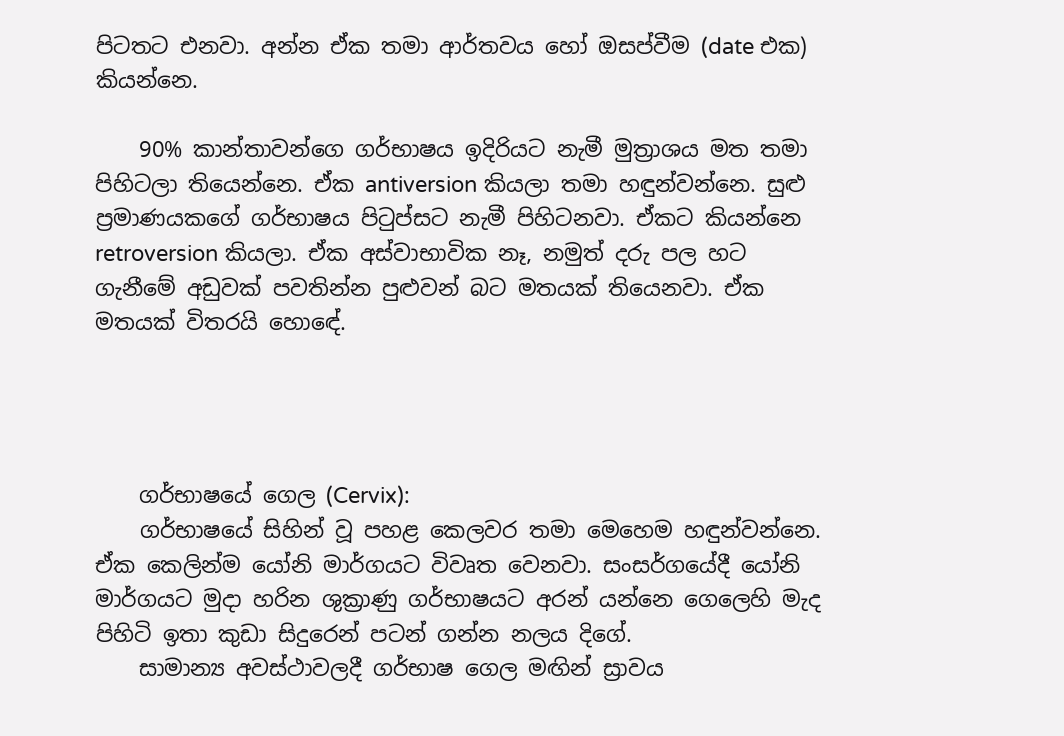පිටතට එනවා. අන්න ඒක තමා ආර්තවය හෝ ඔසප්වීම (date එක) කියන්නෙ.

    90% කාන්තාවන්ගෙ ගර්භාෂය ඉදිරියට නැමී මුත්‍රාශය මත තමා පිහිටලා තියෙන්නෙ. ඒක antiversion කියලා තමා හඳුන්වන්නෙ. සුළු ප්‍රමාණයකගේ ගර්භාෂය පිටුප්සට නැමී පිහිටනවා. ඒකට කියන්නෙ retroversion කියලා. ඒක අස්වාභාවික නෑ, නමුත් දරු පල හට ගැනීමේ අඩුවක් පවතින්න පුළුවන් බට මතයක් තියෙනවා. ඒක මතයක් විතරයි හොඳේ.




    ගර්භාෂයේ ගෙල (Cervix):
    ගර්භාෂයේ සිහින් වූ පහළ කෙලවර තමා මෙහෙම හඳුන්වන්නෙ. ඒක කෙලින්ම යෝනි මාර්ගයට විවෘත වෙනවා. සංසර්ගයේදී යෝනි මාර්ගයට මුදා හරින ශුක්‍රාණු ගර්භාෂයට අරන් යන්නෙ ගෙලෙහි මැද පිහිටි ඉතා කුඩා සිදුරෙන් පටන් ගන්න නලය දිගේ.
    සාමාන්‍ය අවස්ථාවලදී ගර්භාෂ ගෙල මඟින් ස්‍රාවය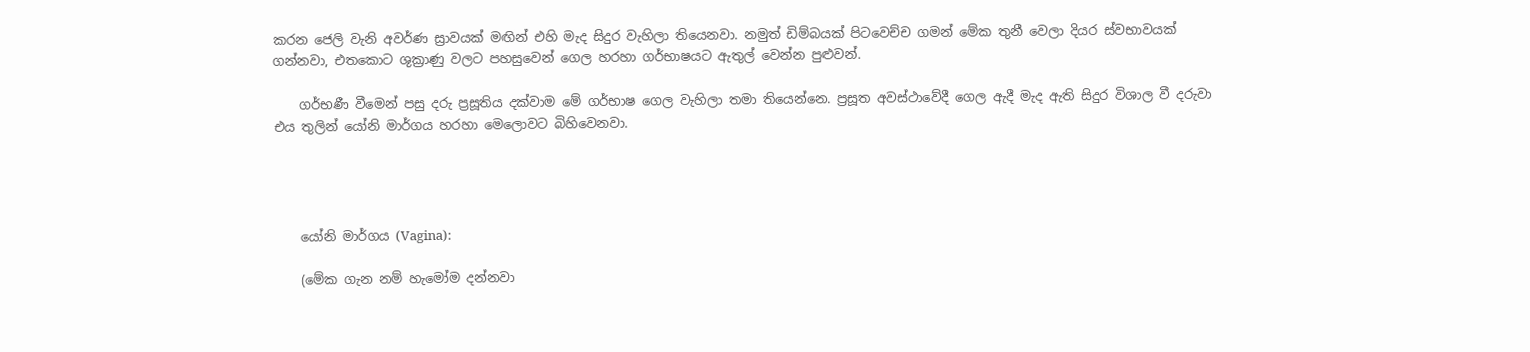කරන ජෙලි වැනි අවර්ණ ස්‍රාවයක් මඟින් එහි මැද සිදුර වැහිලා තියෙනවා. නමුත් ඩිම්බයක් පිටවෙච්ච ගමන් මේක තුනී වෙලා දියර ස්වභාවයක් ගන්නවා, එතකොට ශුක්‍රාණු වලට පහසුවෙන් ගෙල හරහා ගර්භාෂයට ඇතුල් වෙන්න පුළුවන්.

    ගර්භණී වීමෙන් පසු දරු ප්‍රසූතිය දක්වාම මේ ගර්භාෂ ගෙල වැහිලා තමා තියෙන්නෙ. ප්‍රසූත අවස්ථාවේදී ගෙල ඇදී මැද ඇති සිදුර විශාල වී දරුවා එය තුලින් යෝනි මාර්ගය හරහා මෙලොවට බිහිවෙනවා.




    යෝනි මාර්ගය (Vagina):

    (මේක ගැන නම් හැමෝම දන්නවා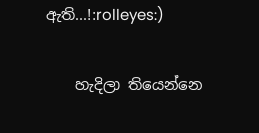ඇති...!:rolleyes:)

    හැදිලා තියෙන්නෙ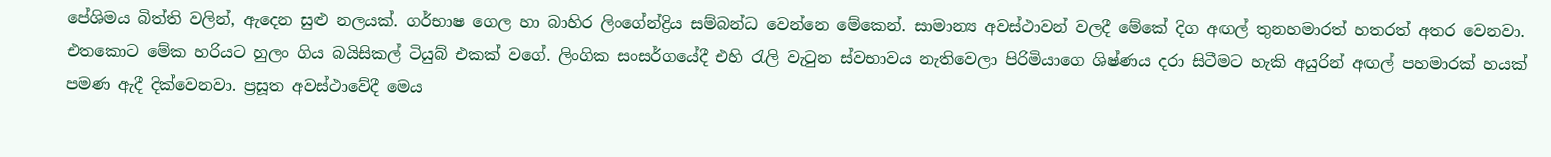පේශිමය බිත්ති වලින්, ඇදෙන සුළු නලයක්. ගර්භාෂ ගෙල හා බාහිර ලිංගේන්ද්‍රිය සම්බන්ධ වෙන්නෙ මේකෙන්. සාමාන්‍ය අවස්ථාවන් වලදී මේකේ දිග අඟල් තුනහමාරත් හතරත් අතර වෙනවා. එතකොට මේක හරියට හුලං ගිය බයිසිකල් ටියුබ් එකක් වගේ. ලිංගික සංසර්ගයේදී එහි රැලි වැටුන ස්වභාවය නැතිවෙලා පිරිමියාගෙ ශිෂ්ණය දරා සිටීමට හැකි අයුරින් අඟල් පහමාරක් හයක් පමණ ඇදී දික්වෙනවා. ප්‍රසූත අවස්ථාවේදී මෙය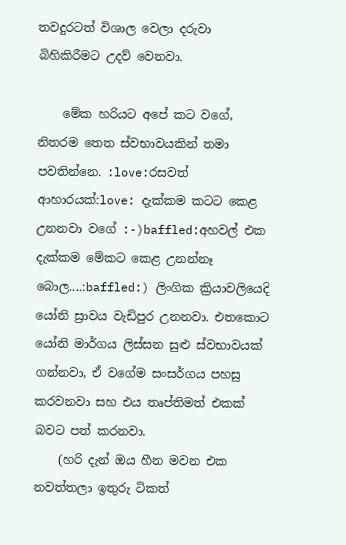තවදුරටත් විශාල වෙලා දරුවා බිහිකිරීමට උදව් වෙනවා.

    මේක හරියට අපේ කට වගේ, නිතරම තෙත ස්වභාවයකින් තමා පවතින්නෙ. :love:රසවත් ආහාරයක්:love: දැක්කම කටට කෙළ උනනවා වගේ :-)baffled:අහවල් එක දැක්කම මේකට කෙළ උනන්නෑ බොල....:baffled:) ලිංගික ක්‍රියාවලියෙදි යෝනි ස්‍රාවය වැඩිපුර උනනවා. එතකොට යෝනි මාර්ගය ලිස්සන සුළු ස්වභාවයක් ගන්නවා, ඒ වගේම සංසර්ගය පහසු කරවනවා සහ එය තෘප්තිමත් එකක් බවට පත් කරනවා.
    (හරි දැන් ඔය හීන මවන එක නවත්තලා ඉතුරු ටිකත්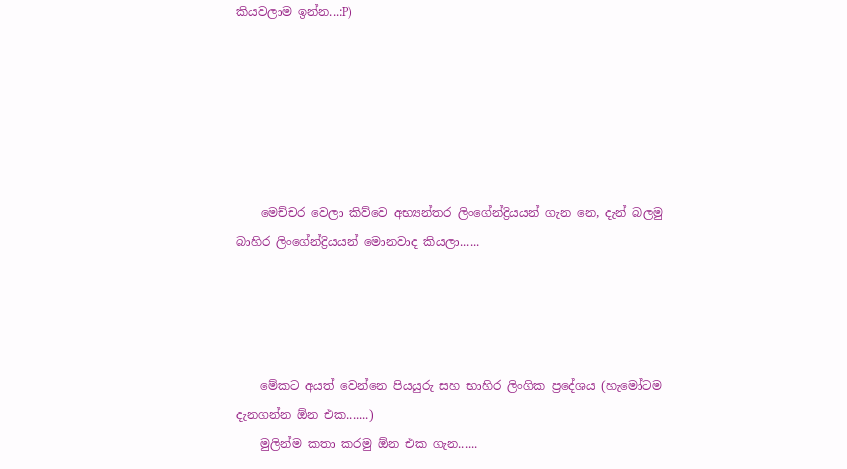කියවලාම ඉන්න...:P)






    මෙච්චර වෙලා කිව්වෙ අභ්‍යන්තර ලිංගේන්ද්‍රියයන් ගැන නෙ, දැන් බලමු බාහිර ලිංගේන්ද්‍රියයන් මොනවාද කියලා......




    මේකට අයත් වෙන්නෙ පියයුරු සහ භාහිර ලිංගික ප්‍රදේශය (හැමෝටම දැනගන්න ඕන එක.......)
    මුලින්ම කතා කරමු ඕන එක ගැන......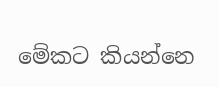මේකට කියන්නෙ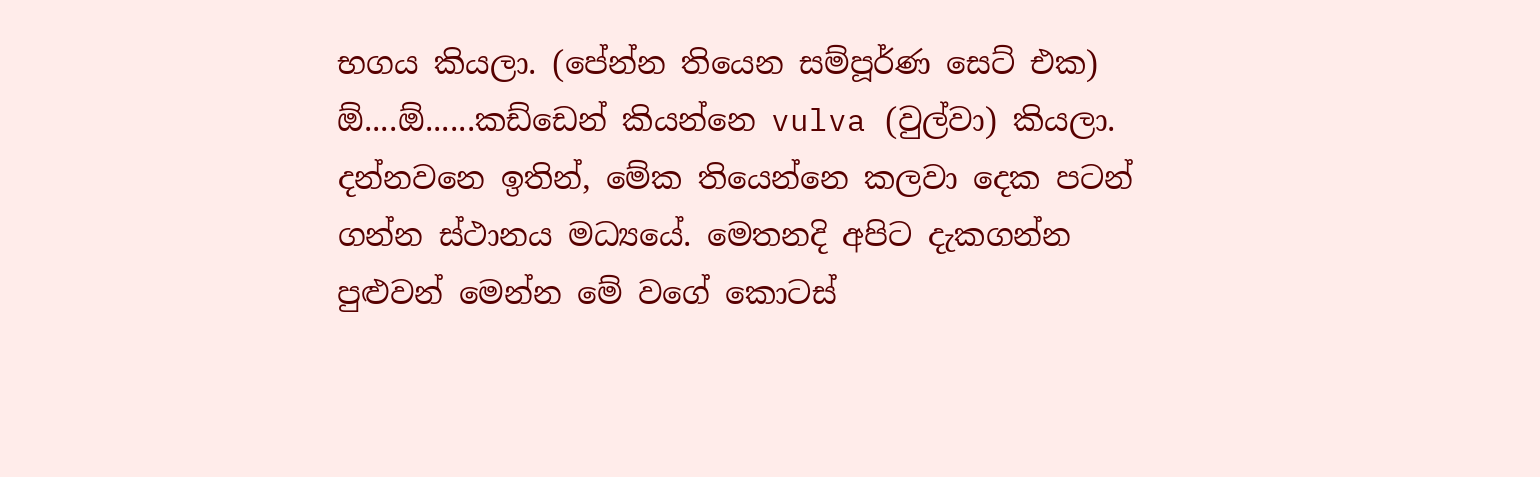භගය කියලා. (පේන්න තියෙන සම්පූර්ණ සෙට් එක) ඕ....ඕ......කඩ්ඩෙන් කියන්නෙ vulva (වුල්වා) කියලා. දන්නවනෙ ඉතින්, මේක තියෙන්නෙ කලවා දෙක පටන් ගන්න ස්ථානය මධ්‍යයේ. මෙතනදි අපිට දැකගන්න පුළුවන් මෙන්න මේ වගේ කොටස්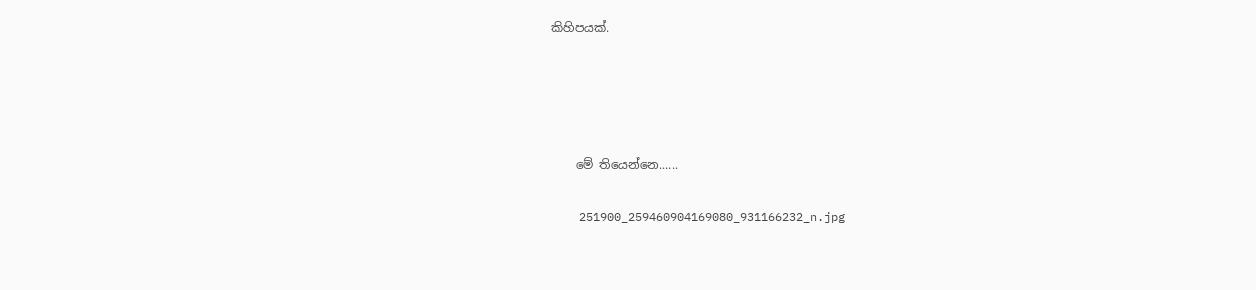කිහිපයක්.







    මේ තියෙන්නෙ......


    251900_259460904169080_931166232_n.jpg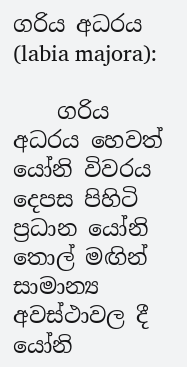ගරිය අධරය (labia majora):

    ගරිය අධරය හෙවත් යෝනි විවරය දෙපස පිහිටි ප්‍රධාන යෝනි තොල් මඟින් සාමාන්‍ය අවස්ථාවල දී යෝනි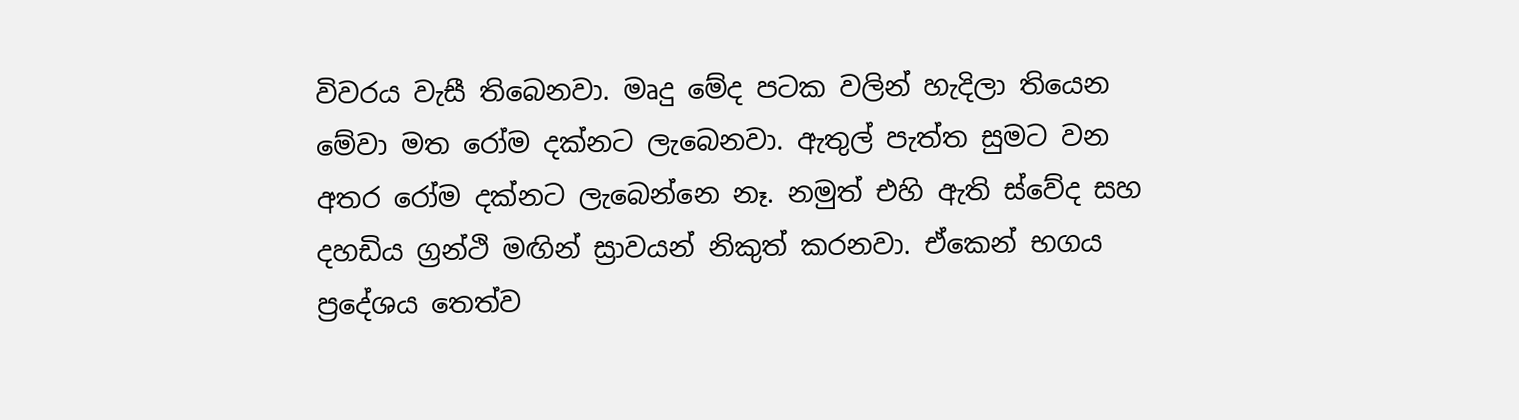විවරය වැසී තිබෙනවා. මෘදු මේද පටක වලින් හැදිලා තියෙන මේවා මත රෝම දක්නට ලැබෙනවා. ඇතුල් පැත්ත සුමට වන අතර රෝම දක්නට ලැබෙන්නෙ නෑ. නමුත් එහි ඇති ස්වේද සහ දහඩිය ග්‍රන්ථි මඟින් ස්‍රාවයන් නිකුත් කරනවා. ඒකෙන් භගය ප්‍රදේශය තෙත්ව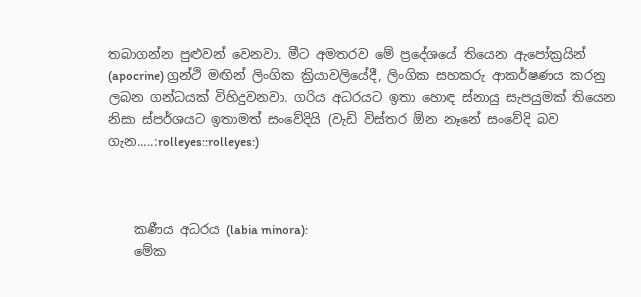තබාගන්න පුළුවන් වෙනවා. මීට අමතරව මේ ප්‍රදේශයේ තියෙන ඇපෝක්‍රයින් (apocrine) ග්‍රන්ථි මඟින් ලිංගික ක්‍රියාවලියේදී, ලිංගික සහකරු ආකර්ෂණය කරනු ලබන ගන්ධයක් විහිදුවනවා. ගරිය අධරයට ඉතා හොඳ ස්නායු සැපයුමක් තියෙන නිසා ස්පර්ශයට ඉතාමත් සංවේදියි (වැඩි විස්තර ඕන නෑනේ සංවේදි බව ගැන.....:rolleyes::rolleyes:)



    කණීය අධරය (labia minora):
    මේක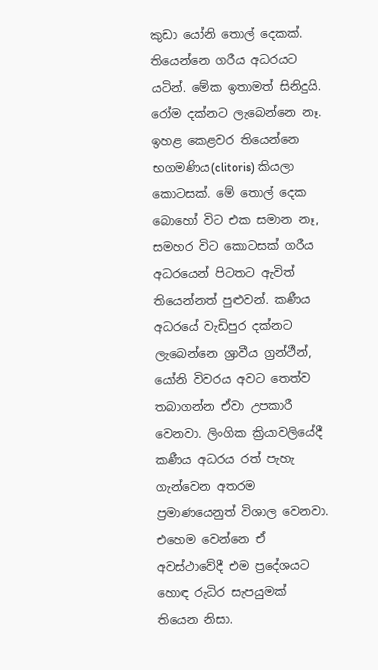කුඩා යෝනි තොල් දෙකක්. තියෙන්නෙ ගරීය අධරයට යටින්. මේක ඉතාමත් සිනිදුයි. රෝම දක්නට ලැබෙන්නෙ නෑ. ඉහළ කෙළවර තියෙන්නෙ භගමණිය(clitoris) කියලා කොටසක්. මේ තොල් දෙක බොහෝ විට එක සමාන නෑ, සමහර විට කොටසක් ගරීය අධරයෙන් පිටතට ඇවිත් තියෙන්නත් පුළුවන්. කණීය අධරයේ වැඩිපුර දක්නට ලැබෙන්නෙ ශ්‍රාවීය ග්‍රන්ථීන්, යෝනි විවරය අවට තෙත්ව තබාගන්න ඒවා උපකාරී වෙනවා. ලිංගික ක්‍රියාවලියේදී කණීය අධරය රත් පැහැ ගැන්වෙන අතරම ප්‍රමාණයෙනුත් විශාල වෙනවා. එහෙම වෙන්නෙ ඒ අවස්ථාවේදී එම ප්‍රදේශයට හොඳ රුධිර සැපයුමක් තියෙන නිසා.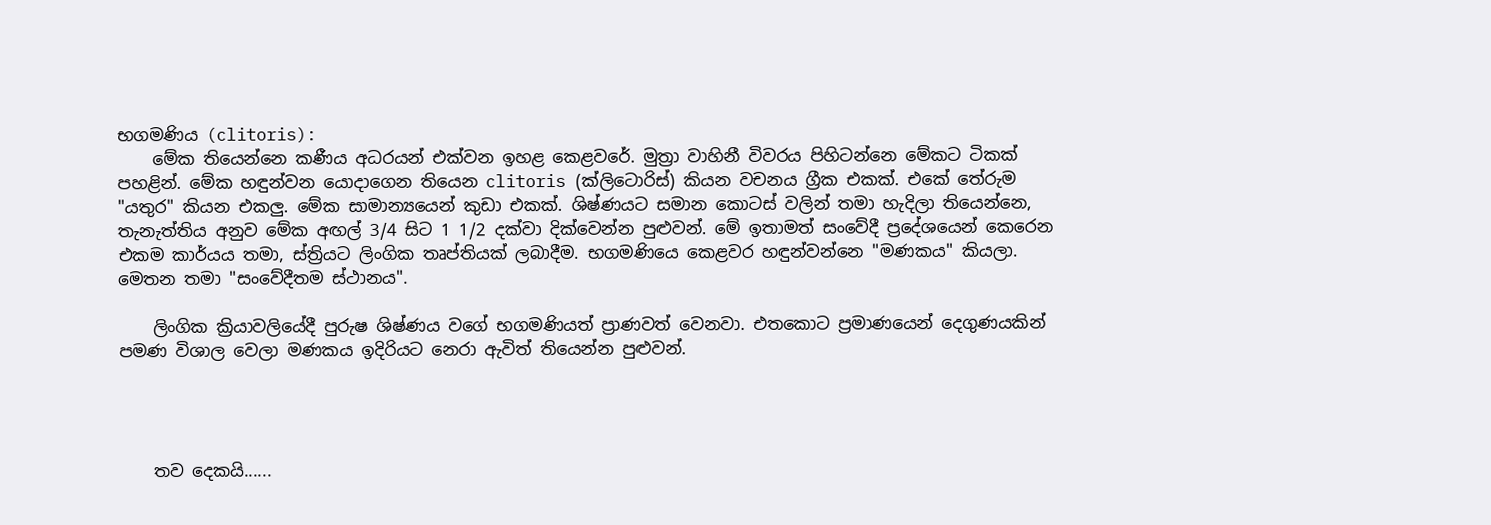භගමණිය (clitoris):
    මේක තියෙන්නෙ කණීය අධරයන් එක්වන ඉහළ කෙළවරේ. මුත්‍රා වාහිනී විවරය පිහිටන්නෙ මේකට ටිකක් පහළින්. මේක හඳුන්වන යොදාගෙන තියෙන clitoris (ක්ලිටොරිස්) කියන වචනය ග්‍රීක එකක්. එකේ තේරුම "යතුර" කියන එකලු. මේක සාමාන්‍යයෙන් කුඩා එකක්. ශිෂ්ණයට සමාන කොටස් වලින් තමා හැදිලා තියෙන්නෙ, තැනැත්තිය අනුව මේක අඟල් 3/4 සිට 1 1/2 දක්වා දික්වෙන්න පුළුවන්. මේ ඉතාමත් සංවේදී ප්‍රදේශයෙන් කෙරෙන එකම කාර්යය තමා, ස්ත්‍රියට ලිංගික තෘප්තියක් ලබාදීම. භගමණියෙ කෙළවර හඳුන්වන්නෙ "මණකය" කියලා. මෙතන තමා "සංවේදීතම ස්ථානය".

    ලිංගික ක්‍රියාවලියේදී පුරුෂ ශිෂ්ණය වගේ භගමණියත් ප්‍රාණවත් වෙනවා. එතකොට ප්‍රමාණයෙන් දෙගුණයකින් පමණ විශාල වෙලා මණකය ඉදිරියට නෙරා ඇවිත් තියෙන්න පුළුවන්.




    තව දෙකයි......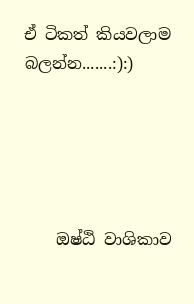ඒ ටිකත් කියවලාම බලන්න.......:):)





    ඔෂ්ඨි වාශිකාව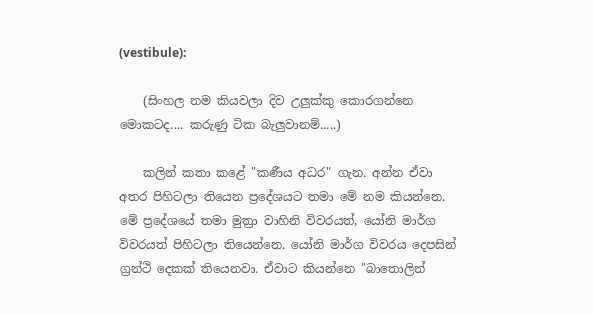(vestibule):

    (සිංහල නම කියවලා දිව උලුක්කු කොරගන්නෙ මොකටද.... කරුණු ටික බැලුවානම්.....)

    කලින් කතා කළේ "කණීය අධර" ගැන. අන්න ඒවා අතර පිහිටලා තියෙන ප්‍රදේශයට තමා මේ නම කියන්නෙ. මේ ප්‍රදේශයේ තමා මුත්‍රා වාහිනි විවරයත්, යෝනි මාර්ග විවරයත් පිහිටලා තියෙන්නෙ. යෝනි මාර්ග විවරය දෙපසින් ග්‍රන්ථි දෙකක් තියෙනවා. ඒවාට කියන්නෙ "බාතොලින්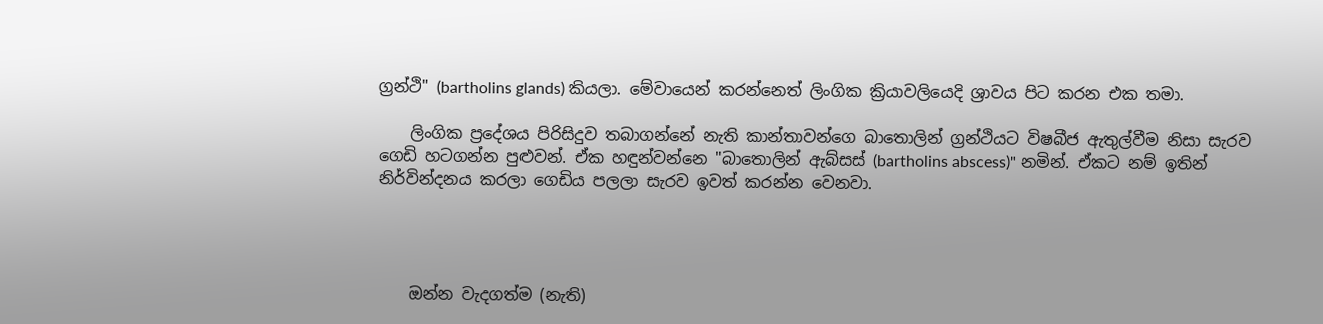ග්‍රන්ථි" (bartholins glands) කියලා. මේවායෙන් කරන්නෙත් ලිංගික ක්‍රියාවලියෙදි ශ්‍රාවය පිට කරන එක තමා.

    ලිංගික ප්‍රදේශය පිරිසිදුව තබාගන්නේ නැති කාන්තාවන්ගෙ බාතොලින් ග්‍රන්ථියට විෂබීජ ඇතුල්වීම නිසා සැරව ගෙඩි හටගන්න පුළුවන්. ඒක හඳුන්වන්නෙ "බාතොලින් ඇබ්සස් (bartholins abscess)" නමින්. ඒකට නම් ඉතින් නිර්වින්දනය කරලා ගෙඩිය පලලා සැරව ඉවත් කරන්න වෙනවා.




    ඔන්න වැදගත්ම (නැති)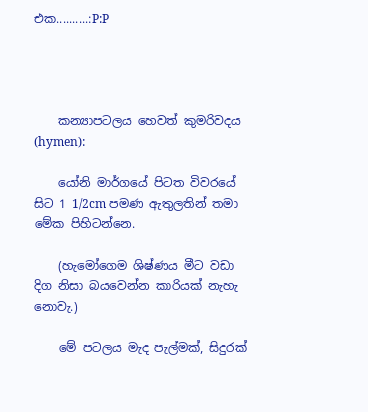එක..........:P:P




    කන්‍යාපටලය හෙවත් කුමරිවදය (hymen):

    යෝනි මාර්ගයේ පිටත විවරයේ සිට 1 1/2cm පමණ ඇතුලතින් තමා මේක පිහිටන්නෙ.

    (හැමෝගෙම ශිෂ්ණය මීට වඩා දිග නිසා බයවෙන්න කාරියක් නැහැ නොවැ.)

    මේ පටලය මැද පැල්මක්, සිදුරක්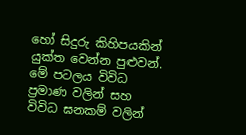හෝ සිදුරු කිහිපයකින් යුක්ත වෙන්න පුළුවන්. මේ පටලය විවිධ ප්‍රමාණ වලින් සහ විවිධ ඝනකම් වලින්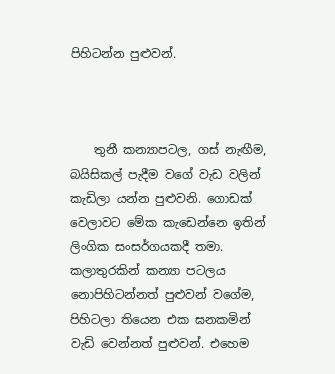පිහිටන්න පුළුවන්.



    තුනී කන්‍යාපටල, ගස් නැඟීම, බයිසිකල් පැදීම වගේ වැඩ වලින් කැඩිලා යන්න පුළුවනි. ගොඩක් වෙලාවට මේක කැඩෙන්නෙ ඉතින් ලිංගික සංසර්ගයකදී තමා. කලාතුරකින් කන්‍යා පටලය නොපිහිටන්නත් පුළුවන් වගේම, පිහිටලා තියෙන එක ඝනකමින් වැඩි වෙන්නත් පුළුවන්. එහෙම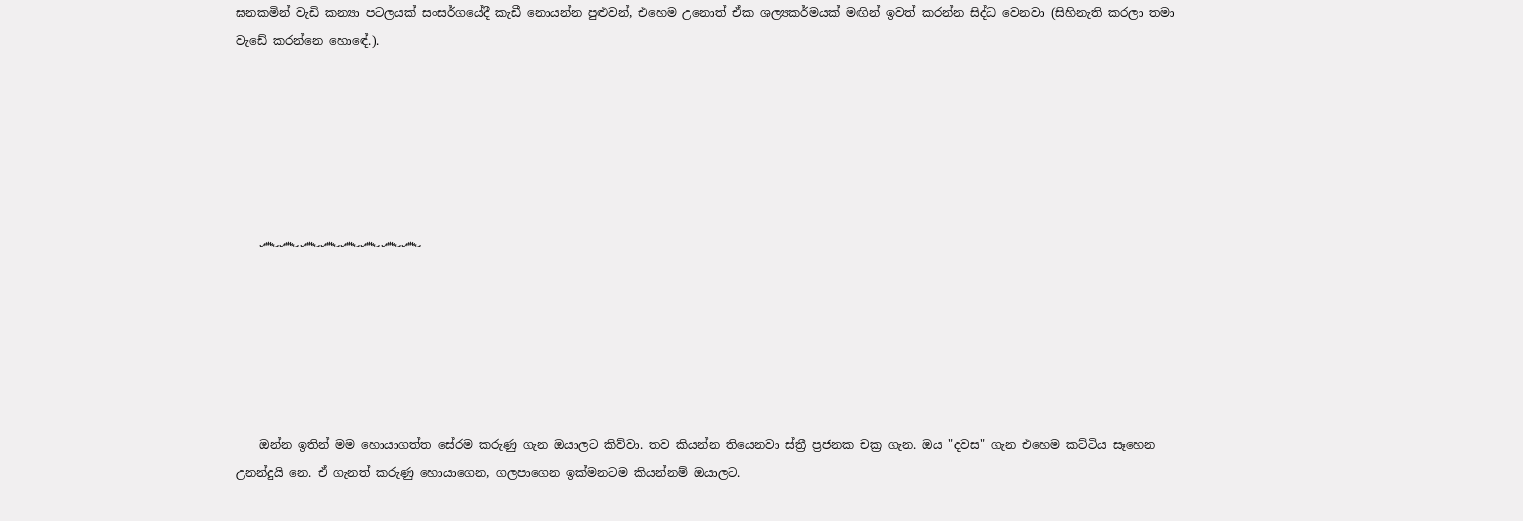ඝනකමින් වැඩි කන්‍යා පටලයක් සංසර්ගයේදී කැඩී නොයන්න පුළුවන්, එහෙම උනොත් ඒක ශල්‍යකර්මයක් මඟින් ඉවත් කරන්න සිද්ධ වෙනවා (සිහිනැති කරලා තමා වැඩේ කරන්නෙ හොඳේ.).






    ෴෴෴෴෴෴෴෴






    ඔන්න ඉතින් මම හොයාගත්ත සේරම කරුණු ගැන ඔයාලට කිව්වා. තව කියන්න තියෙනවා ස්ත්‍රී ප්‍රජනක චක්‍ර ගැන. ඔය "දවස" ගැන එහෙම කට්ටිය සෑහෙන උනන්දුයි නෙ. ඒ ගැනත් කරුණු හොයාගෙන, ගලපාගෙන ඉක්මනටම කියන්නම් ඔයාලට.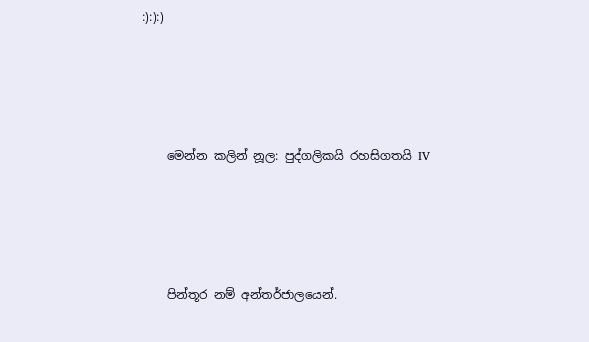:):):)




    මෙන්න කලින් නූල: පුද්ගලිකයි රහසිගතයි IV




    පින්තූර නම් අන්තර්ජාලයෙන්.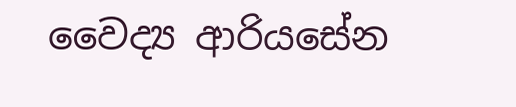වෛද්‍ය ආරියසේන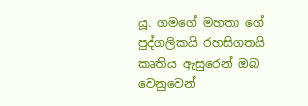යූ. ගමගේ මහතා ගේ පුද්ගලිකයි රහසිගතයි කෘතිය ඇසුරෙන් ඔබ වෙනුවෙන්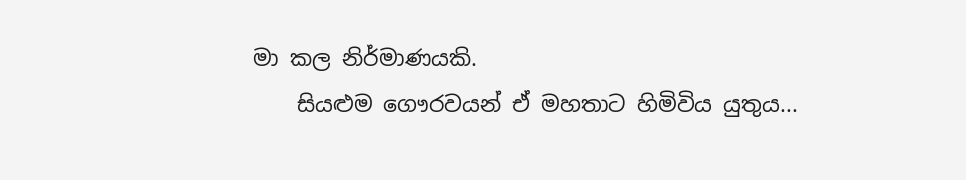මා කල නිර්මාණයකි.
    සියළුම ගෞරවයන් ඒ මහතාට හිමිවිය යුතුය...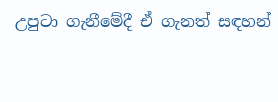උපුටා ගැනීමේදී ඒ ගැනත් සඳහන්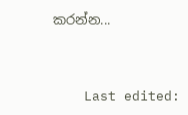කරන්න...


    Last edited: